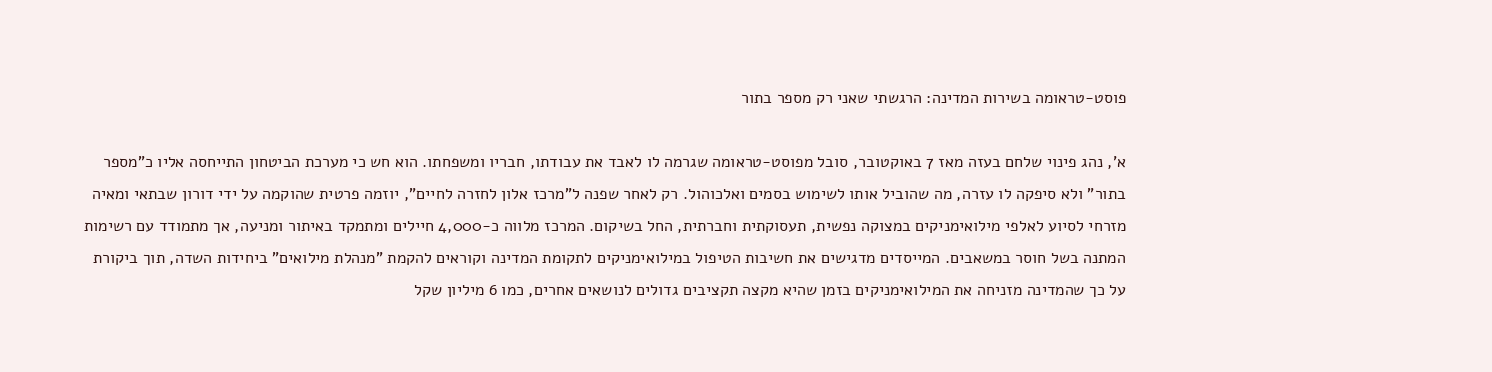פוסט-טראומה בשירות המדינה: הרגשתי שאני רק מספר בתור

א', נהג פינוי שלחם בעזה מאז 7 באוקטובר, סובל מפוסט-טראומה שגרמה לו לאבד את עבודתו, חבריו ומשפחתו. הוא חש כי מערכת הביטחון התייחסה אליו כ"מספר בתור" ולא סיפקה לו עזרה, מה שהוביל אותו לשימוש בסמים ואלכוהול. רק לאחר שפנה ל"מרכז אלון לחזרה לחיים", יוזמה פרטית שהוקמה על ידי דורון שבתאי ומאיה מזרחי לסיוע לאלפי מילואימניקים במצוקה נפשית, תעסוקתית וחברתית, החל בשיקום. המרכז מלווה כ-4,000 חיילים ומתמקד באיתור ומניעה, אך מתמודד עם רשימות המתנה בשל חוסר במשאבים. המייסדים מדגישים את חשיבות הטיפול במילואימניקים לתקומת המדינה וקוראים להקמת "מנהלת מילואים" ביחידות השדה, תוך ביקורת על כך שהמדינה מזניחה את המילואימניקים בזמן שהיא מקצה תקציבים גדולים לנושאים אחרים, כמו 6 מיליון שקל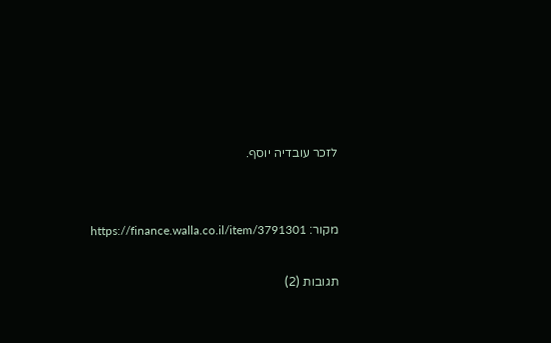לזכר עובדיה יוסף.


מקור: https://finance.walla.co.il/item/3791301

תגובות (2)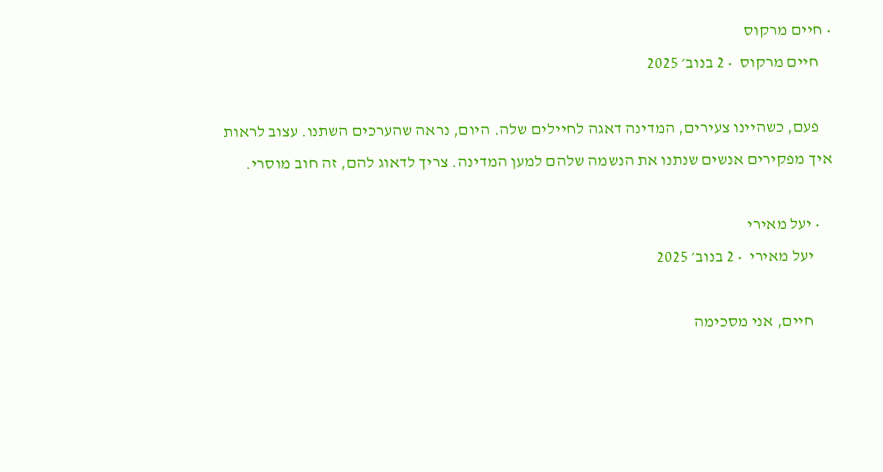• חיים מרקוס
    חיים מרקוס  • 2 בנוב׳ 2025

    פעם, כשהיינו צעירים, המדינה דאגה לחיילים שלה. היום, נראה שהערכים השתנו. עצוב לראות איך מפקירים אנשים שנתנו את הנשמה שלהם למען המדינה. צריך לדאוג להם, זה חוב מוסרי.

    • יעל מאירי
      יעל מאירי  • 2 בנוב׳ 2025

      חיים, אני מסכימה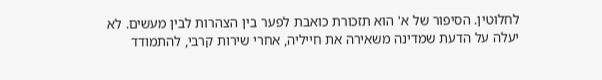לחלוטין. הסיפור של א' הוא תזכורת כואבת לפער בין הצהרות לבין מעשים. לא יעלה על הדעת שמדינה משאירה את חייליה, אחרי שירות קרבי, להתמודד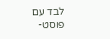לבד עם פוסט-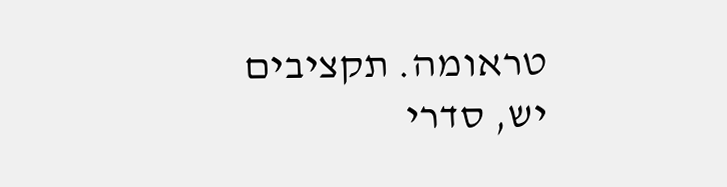טראומה. תקציבים יש, סדרי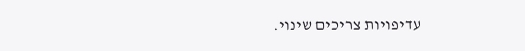עדיפויות צריכים שינוי.